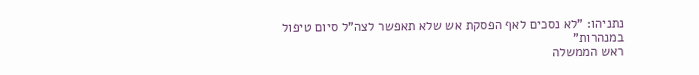נתניהו: "לא נסכים לאף הפסקת אש שלא תאפשר לצה"ל סיום טיפול במנהרות"
ראש הממשלה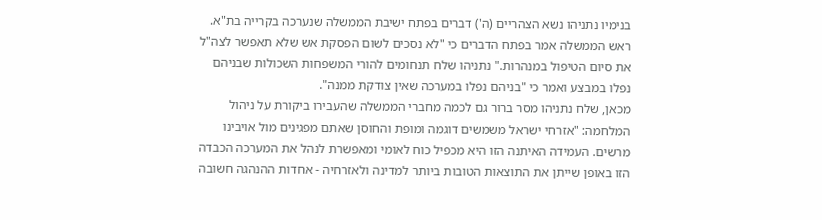בנימיו נתניהו נשא הצהריים (ה') דברים בפתח ישיבת הממשלה שנערכה בקרייה בת"א. ראש הממשלה אמר בפתח הדברים כי "לא נסכים לשום הפסקת אש שלא תאפשר לצה"ל את סיום הטיפול במנהרות." נתניהו שלח תנחומים להורי המשפחות השכולות שבניהם נפלו במבצע ואמר כי "בניהם נפלו במערכה שאין צודקת ממנה".
מכאן, שלח נתניהו מסר ברור גם לכמה מחברי הממשלה שהעבירו ביקורת על ניהול המלחמה: "אזרחי ישראל משמשים דוגמה ומופת והחוסן שאתם מפגינים מול אויבינו מרשים. העמידה האיתנה הזו היא מכפיל כוח לאומי ומאפשרת לנהל את המערכה הכבדה הזו באופן שייתן את התוצאות הטובות ביותר למדינה ולאזרחיה - אחדות ההנהגה חשובה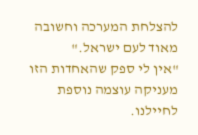להצלחת המערכה וחשובה מאוד לעם ישראל."
"אין לי ספק שהאחדות הזו מעניקה עוצמה נוספת לחיילנו.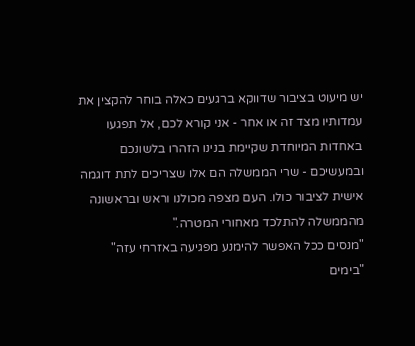יש מיעוט בציבור שדווקא ברגעים כאלה בוחר להקצין את עמדותיו מצד זה או אחר - אני קורא לכם, אל תפגעו באחדות המיוחדת שקיימת בנינו הזהרו בלשונכם ובמעשיכם - שרי הממשלה הם אלו שצריכים לתת דוגמה אישית לציבור כולו. העם מצפה מכולנו וראש ובראשונה מהממשלה להתלכד מאחורי המטרה."
"מנסים ככל האפשר להימנע מפגיעה באזרחי עזה"
"בימים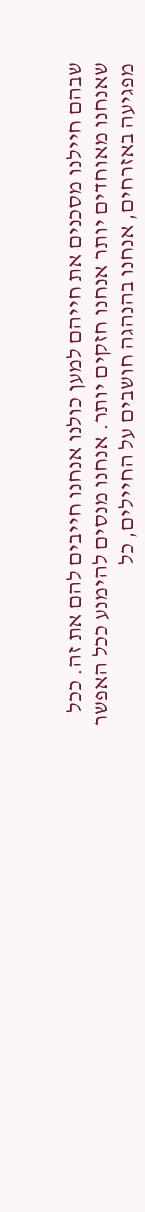שבהם חיילנו מסכנים את חייהם למען כולנו אנחנו חייבים להם את זה. ככל שאנחנו מאוחדים יותר אנחנו חזקים יותר. אנחנו מנסים להימנע ככל האפשר מפגיעה באזרחים, אנחנו בהנהגה חושבים על החיילים, כל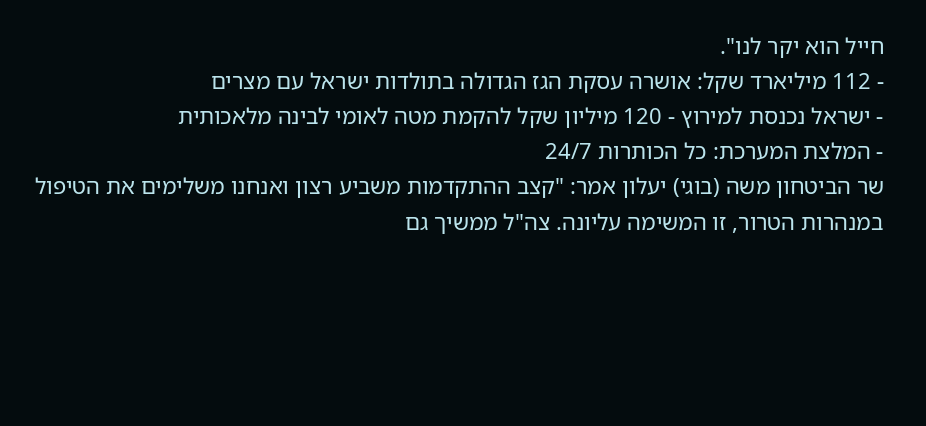חייל הוא יקר לנו".
- 112 מיליארד שקל: אושרה עסקת הגז הגדולה בתולדות ישראל עם מצרים
- ישראל נכנסת למירוץ - 120 מיליון שקל להקמת מטה לאומי לבינה מלאכותית
- המלצת המערכת: כל הכותרות 24/7
שר הביטחון משה (בוגי) יעלון אמר: "קצב ההתקדמות משביע רצון ואנחנו משלימים את הטיפול במנהרות הטרור, זו המשימה עליונה. צה"ל ממשיך גם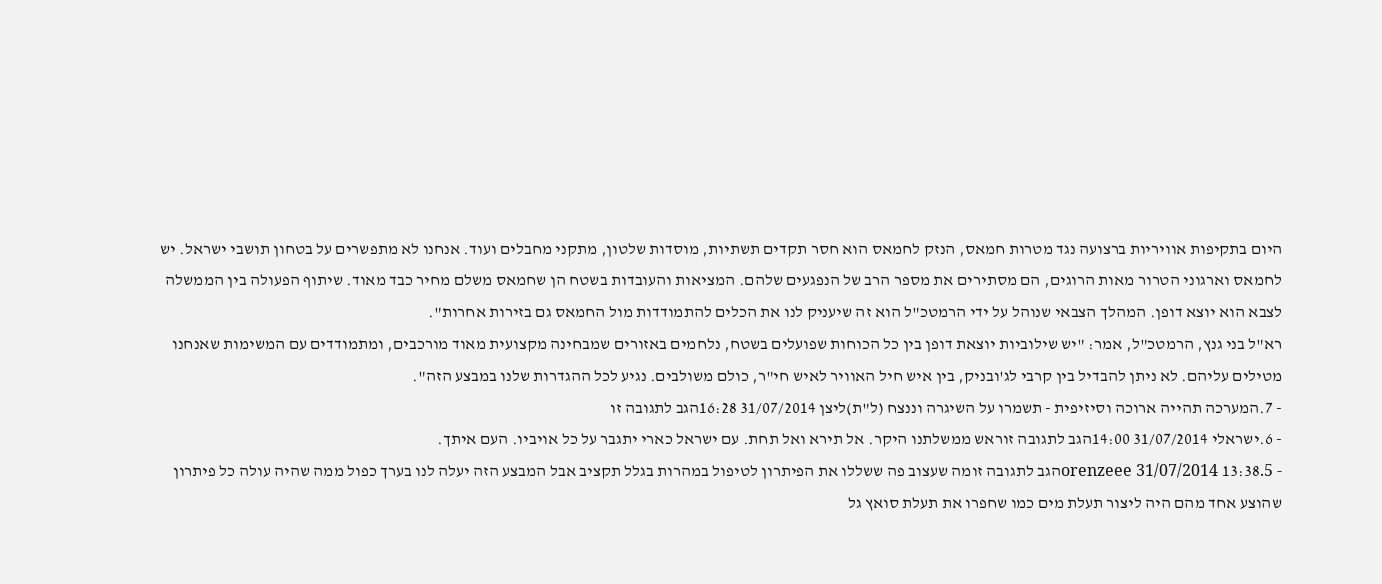היום בתקיפות אוויריות ברצועה נגד מטרות חמאס, הנזק לחמאס הוא חסר תקדים תשתיות, מוסדות שלטון, מתקני מחבלים ועוד. אנחנו לא מתפשרים על בטחון תושבי ישראל. יש לחמאס וארגוני הטרור מאות הרוגים, הם מסתירים את מספר הרב של הנפגעים שלהם. המציאות והעובדות בשטח הן שחמאס משלם מחיר כבד מאוד. שיתוף הפעולה בין הממשלה לצבא הוא יוצא דופן. המהלך הצבאי שנוהל על ידי הרמטכ"ל הוא זה שיעניק לנו את הכלים להתמודדות מול החמאס גם בזירות אחרות".
רא"ל בני גנץ, הרמטכ"ל, אמר: "יש שילוביות יוצאת דופן בין כל הכוחות שפועלים בשטח, נלחמים באזורים שמבחינה מקצועית מאוד מורכבים, ומתמודדים עם המשימות שאנחנו מטילים עליהם. לא ניתן להבדיל בין קרבי לג'ובניק, בין איש חיל האוויר לאיש חי"ר, כולם משולבים. נגיע לכל ההגדרות שלנו במבצע הזה".
- 7.המערכה תהייה ארוכה וסיזיפית - תשמרו על השיגרה וננצח (ל"ת)ליצן 31/07/2014 16:28הגב לתגובה זו
- 6.ישראלי 31/07/2014 14:00הגב לתגובה זוראש ממשלתנו היקר. אל תירא ואל תחת. עם ישראל כארי יתגבר על כל אויביו. העם איתך.
- 5.orenzeee 31/07/2014 13:38הגב לתגובה זומה שעצוב פה ששללו את הפיתרון לטיפול במהרות בגלל תקציב אבל המבצע הזה יעלה לנו בערך כפול ממה שהיה עולה כל פיתרון שהוצע אחד מהם היה ליצור תעלת מים כמו שחפרו את תעלת סואץ גל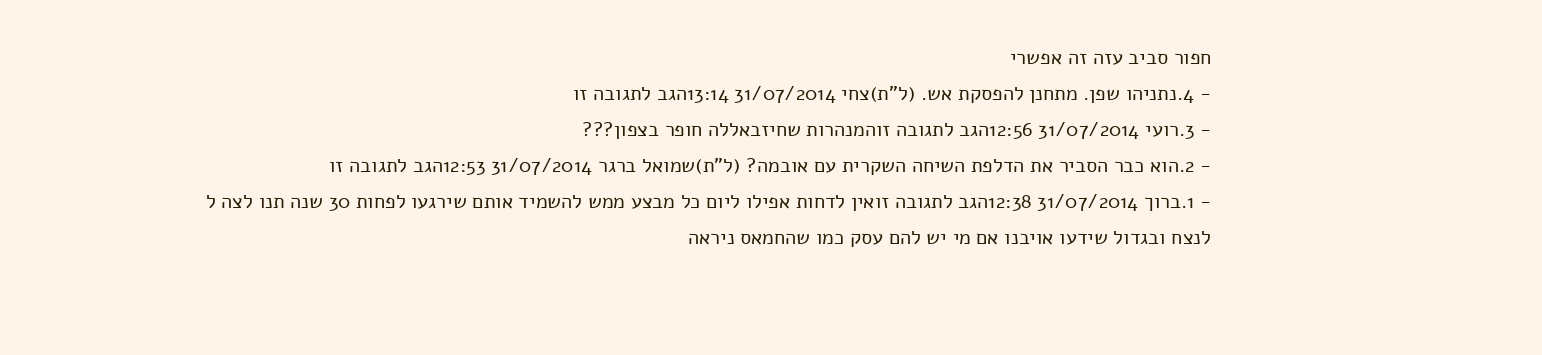חפור סביב עזה זה אפשרי
- 4.נתניהו שפן. מתחנן להפסקת אש. (ל"ת)צחי 31/07/2014 13:14הגב לתגובה זו
- 3.רועי 31/07/2014 12:56הגב לתגובה זוהמנהרות שחיזבאללה חופר בצפון???
- 2.הוא כבר הסביר את הדלפת השיחה השקרית עם אובמה? (ל"ת)שמואל ברגר 31/07/2014 12:53הגב לתגובה זו
- 1.ברוך 31/07/2014 12:38הגב לתגובה זואין לדחות אפילו ליום כל מבצע ממש להשמיד אותם שירגעו לפחות 30 שנה תנו לצה ל לנצח ובגדול שידעו אויבנו אם מי יש להם עסק כמו שהחמאס ניראה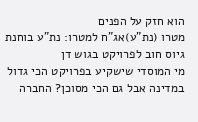הוא חזק על הפנים
מטרו (נת"ע)אג"ח למטרו: נת"ע בוחנת גיוס חוב לפרויקט בגוש דן
מי המוסדי שישקיע בפרויקט הכי גדול במדינה אבל גם הכי מסוכן? החברה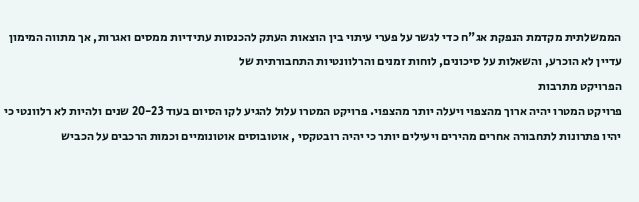הממשלתית מקדמת הנפקת אג"ח כדי לגשר על פערי עיתוי בין הוצאות העתק להכנסות עתידיות ממסים ואגרות, אך מתווה המימון עדיין לא הוכרע, והשאלות על סיכונים, לוחות זמנים והרלוונטיות התחבורתית של
הפרויקט מתרבות
פרויקט המטרו יהיה ארוך מהצפוי ויעלה יותר מהצפוי. פרויקט המטרו עלול להגיע לקו הסיום בעוד 20-23 שנים ולהיות לא רלוונטי כי יהיו פתרונות לתחבורה אחרים מהירים ויעילים יותר כי יהיה רובטקסי , אוטובוסים אוטונומיים וכמות הרכבים על הכביש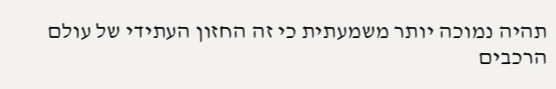תהיה נמוכה יותר משמעתית כי זה החזון העתידי של עולם הרכבים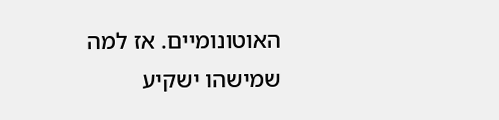האוטונומיים. אז למה שמישהו ישקיע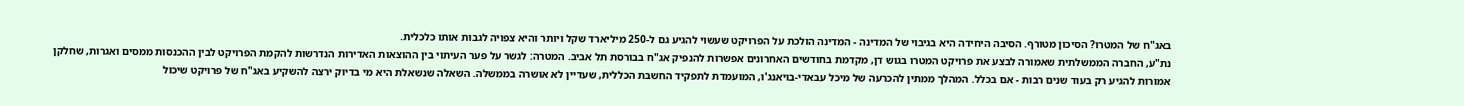באג"ח של המטרו? הסיכון מטורף. הסיבה היחידה היא בגיבוי של המדינה - המדינה הולכת על הפרויקט שעשוי להגיע גם ל-250 מיליארד שקל ויותר והיא צפויה לגבות אותו כלכלית.
נת"ע, החברה הממשלתית שאמורה לבצע את פרויקט המטרו בגוש דן, מקדמת בחודשים האחרונים אפשרות להנפיק אג"ח בבורסת תל אביב. המטרה: לגשר על פער העיתוי בין ההוצאות האדירות הנדרשות להקמת הפרויקט לבין ההכנסות ממסים ואגרות, שחלקן אמורות להגיע רק בעוד שנים רבות - אם בכלל. המהלך ממתין להכרעה של מיכל עבאדי-בויאנג'ו, המועמדת לתפקיד החשבת הכללית, שעדיין לא אושרה בממשלה. השאלה שנשאלת היא מי בדיוק ירצה להשקיע באג"ח של פרויקט שיכול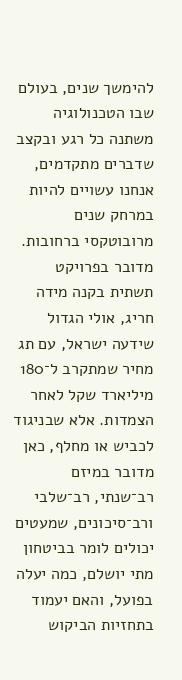להימשך שנים, בעולם שבו הטכנולוגיה משתנה כל רגע ובקצב שדברים מתקדמים, אנחנו עשויים להיות במרחק שנים מרובוטקסי ברחובות.
מדובר בפרויקט תשתית בקנה מידה חריג, אולי הגדול שידעה ישראל, עם תג מחיר שמתקרב ל־180 מיליארד שקל לאחר הצמדות. אלא שבניגוד לכביש או מחלף, כאן מדובר במיזם רב־שנתי, רב־שלבי ורב־סיכונים, שמעטים יכולים לומר בביטחון מתי יושלם, כמה יעלה בפועל, והאם יעמוד בתחזיות הביקוש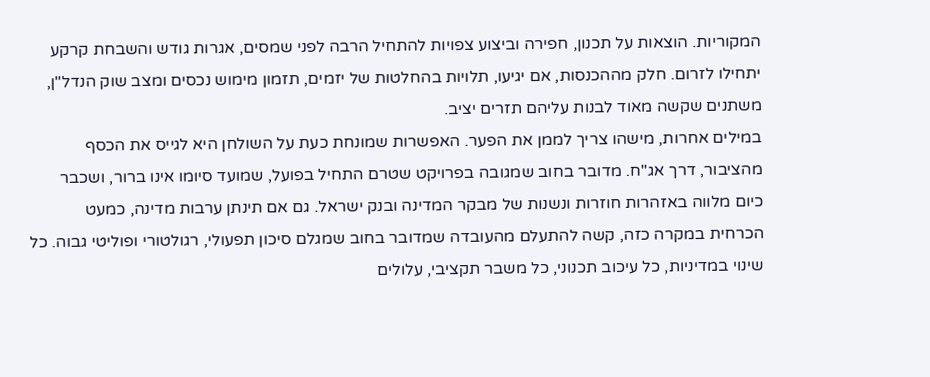המקוריות. הוצאות על תכנון, חפירה וביצוע צפויות להתחיל הרבה לפני שמסים, אגרות גודש והשבחת קרקע יתחילו לזרום. חלק מההכנסות, אם יגיעו, תלויות בהחלטות של יזמים, תזמון מימוש נכסים ומצב שוק הנדל"ן, משתנים שקשה מאוד לבנות עליהם תזרים יציב.
במילים אחרות, מישהו צריך לממן את הפער. האפשרות שמונחת כעת על השולחן היא לגייס את הכסף מהציבור, דרך אג"ח. מדובר בחוב שמגובה בפרויקט שטרם התחיל בפועל, שמועד סיומו אינו ברור, ושכבר כיום מלווה באזהרות חוזרות ונשנות של מבקר המדינה ובנק ישראל. גם אם תינתן ערבות מדינה, כמעט הכרחית במקרה כזה, קשה להתעלם מהעובדה שמדובר בחוב שמגלם סיכון תפעולי, רגולטורי ופוליטי גבוה. כל שינוי במדיניות, כל עיכוב תכנוני, כל משבר תקציבי, עלולים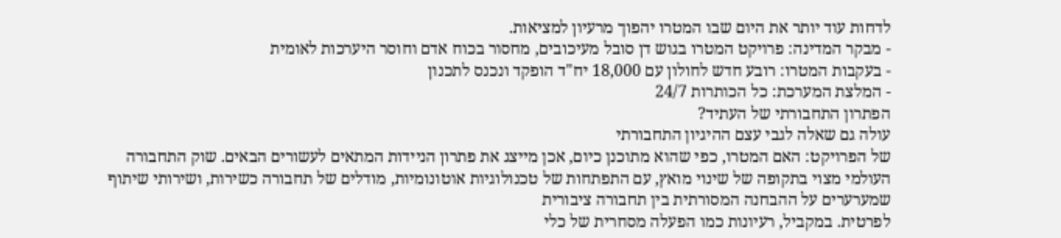לדחות עוד יותר את היום שבו המטרו יהפוך מרעיון למציאות.
- מבקר המדינה: פרויקט המטרו בגוש דן סובל מעיכובים, מחסור בכוח אדם וחוסר היערכות לאומית
- בעקבות המטרו: רובע חדש לחולון עם 18,000 יח"ד הופקד ונכנס לתכנון
- המלצת המערכת: כל הכותרות 24/7
הפתרון התחבורתי של העתיד?
עולה גם שאלה לגבי עצם ההיגיון התחבורתי
של הפרויקט: האם המטרו, כפי שהוא מתוכנן כיום, אכן מייצג את פתרון הניידות המתאים לעשורים הבאים. שוק התחבורה העולמי מצוי בתקופה של שינוי מואץ, עם התפתחות של טכנולוגיות אוטונומיות, מודלים של תחבורה כשירות, ושירותי שיתוף שמערערים על ההבחנה המסורתית בין תחבורה ציבורית
לפרטית. במקביל, רעיונות כמו הפעלה מסחרית של כלי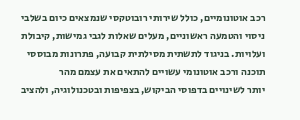רכב אוטונומיים, כולל שירותי רובוטקסי שנמצאים כיום בשלבי ניסוי והטמעה ראשוניים, מעלים שאלות לגבי גמישות, קיבולת ועלויות. בניגוד לתשתית מסילתית קבועה, פתרונות מבוססי תוכנה ורכב אוטונומי עשויים להתאים את עצמם מהר
יותר לשינויים בדפוסי הביקוש, בצפיפות ובטכנולוגיה, ולהציב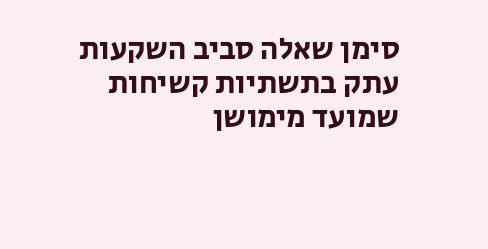סימן שאלה סביב השקעות עתק בתשתיות קשיחות שמועד מימושן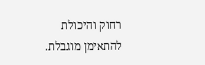רחוק והיכולת להתאימן מוגבלת.